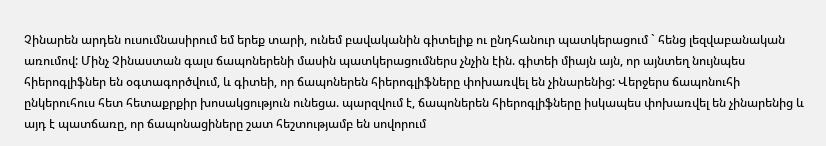Չինարեն արդեն ուսումնասիրում եմ երեք տարի, ունեմ բավականին գիտելիք ու ընդհանուր պատկերացում ` հենց լեզվաբանական առումով: Մինչ Չինաստան գալս ճապոներենի մասին պատկերացումներս չնչին էին. գիտեի միայն այն, որ այնտեղ նույնպես հիերոգլիֆներ են օգտագործվում, և գիտեի, որ ճապոներեն հիերոգլիֆները փոխառվել են չինարենից: Վերջերս ճապոնուհի ընկերուհուս հետ հետաքրքիր խոսակցություն ունեցա. պարզվում է, ճապոներեն հիերոգլիֆները իսկապես փոխառվել են չինարենից և այդ է պատճառը, որ ճապոնացիները շատ հեշտությամբ են սովորում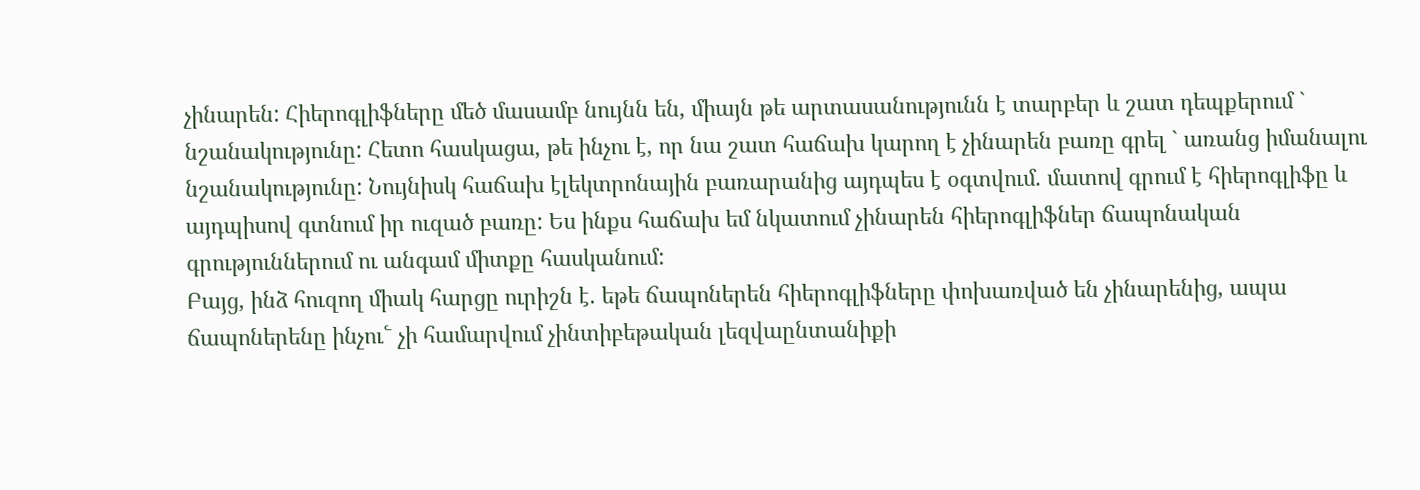չինարեն: Հիերոգլիֆները մեծ մասամբ նույնն են, միայն թե արտասանությունն է տարբեր և շատ դեպքերում ` նշանակությունը: Հետո հասկացա, թե ինչու է, որ նա շատ հաճախ կարող է չինարեն բառը գրել ` առանց իմանալու նշանակությունը: Նույնիսկ հաճախ էլեկտրոնային բառարանից այդպես է օգտվում. մատով գրում է հիերոգլիֆը և այդպիսով գտնում իր ուզած բառը: Ես ինքս հաճախ եմ նկատում չինարեն հիերոգլիֆներ ճապոնական գրություններում ու անգամ միտքը հասկանում:
Բայց, ինձ հուզող միակ հարցը ուրիշն է. եթե ճապոներեն հիերոգլիֆները փոխառված են չինարենից, ապա ճապոներենը ինչու՟ չի համարվում չինտիբեթական լեզվաընտանիքի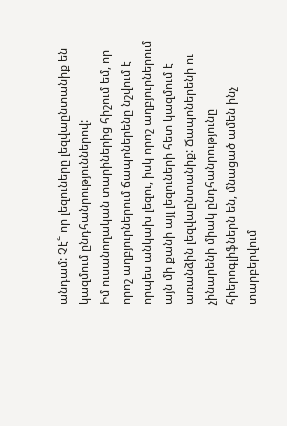անդամ: Չէ՟ որ լեզուները լեզվաընտանիք են կազմում ընդհանրություններով:
Իմ ուսանողական տարիներից հիշում եմ, որ որոշ աղբյուրներում ճապոներենը նշվում է որպես անկախ լեզու, իսկ որոշ աղբյուրներում այն մի քանի այլ լեզուների հետ կազմում է առանձին լեզվաընտանիք: Ճապոներենի ու չինարենի միակ ընդհանրությունը հիերոգլիֆներն են, մնացած ամեն ինչ տարբերվում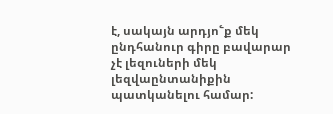է, սակայն արդյո՟ք մեկ ընդհանուր գիրը բավարար չէ լեզուների մեկ լեզվաընտանիքին պատկանելու համար: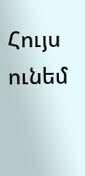Հույս ունեմ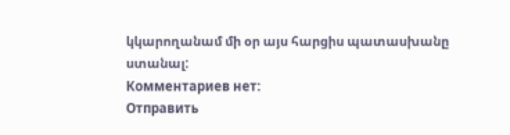կկարողանամ մի օր այս հարցիս պատասխանը ստանալ:
Комментариев нет:
Отправить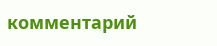комментарий